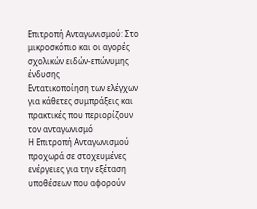Επιτροπή Ανταγωνισμού: Στο μικροσκόπιο και οι αγορές σχολικών ειδών-επώνυμης ένδυσης
Εντατικοποίηση των ελέγχων για κάθετες συμπράξεις και πρακτικές που περιορίζουν τον ανταγωνισμό
Η Επιτροπή Ανταγωνισμού προχωρά σε στοχευμένες ενέργειες για την εξέταση υποθέσεων που αφορούν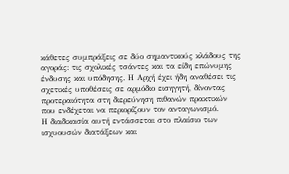κάθετες συμπράξεις σε δύο σημαντικούς κλάδους της αγοράς: τις σχολικές τσάντες και τα είδη επώνυμης ένδυσης και υπόδησης. Η Αρχή έχει ήδη αναθέσει τις σχετικές υποθέσεις σε αρμόδιο εισηγητή, δίνοντας προτεραιότητα στη διερεύνηση πιθανών πρακτικών που ενδέχεται να περιορίζουν τον ανταγωνισμό.
Η διαδικασία αυτή εντάσσεται στο πλαίσιο των ισχυουσών διατάξεων και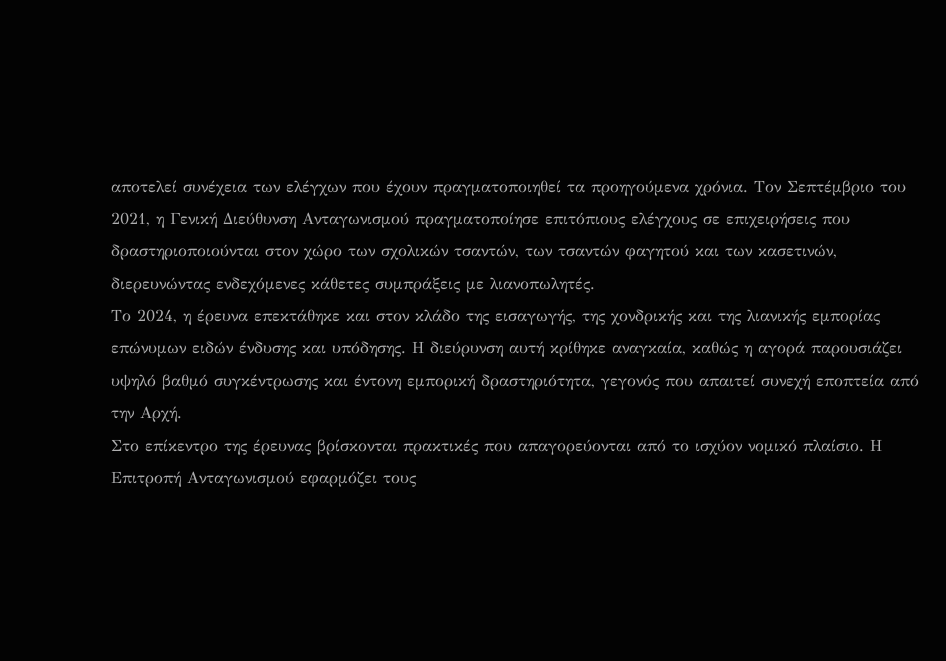αποτελεί συνέχεια των ελέγχων που έχουν πραγματοποιηθεί τα προηγούμενα χρόνια. Τον Σεπτέμβριο του 2021, η Γενική Διεύθυνση Ανταγωνισμού πραγματοποίησε επιτόπιους ελέγχους σε επιχειρήσεις που δραστηριοποιούνται στον χώρο των σχολικών τσαντών, των τσαντών φαγητού και των κασετινών, διερευνώντας ενδεχόμενες κάθετες συμπράξεις με λιανοπωλητές.
Το 2024, η έρευνα επεκτάθηκε και στον κλάδο της εισαγωγής, της χονδρικής και της λιανικής εμπορίας επώνυμων ειδών ένδυσης και υπόδησης. Η διεύρυνση αυτή κρίθηκε αναγκαία, καθώς η αγορά παρουσιάζει υψηλό βαθμό συγκέντρωσης και έντονη εμπορική δραστηριότητα, γεγονός που απαιτεί συνεχή εποπτεία από την Αρχή.
Στο επίκεντρο της έρευνας βρίσκονται πρακτικές που απαγορεύονται από το ισχύον νομικό πλαίσιο. Η Επιτροπή Ανταγωνισμού εφαρμόζει τους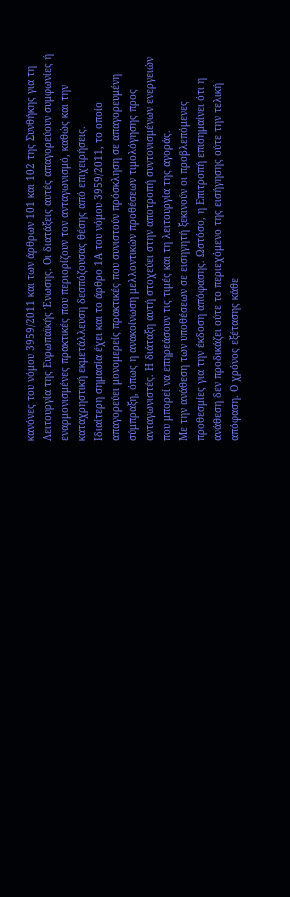κανόνες του νόμου 3959/2011 και των άρθρων 101 και 102 της Συνθήκης για τη Λειτουργία της Ευρωπαϊκής Ένωσης. Οι διατάξεις αυτές απαγορεύουν συμφωνίες ή εναρμονισμένες πρακτικές που περιορίζουν τον ανταγωνισμό, καθώς και την καταχρηστική εκμετάλλευση δεσπόζουσας θέσης από επιχειρήσεις.
Ιδιαίτερη σημασία έχει και το άρθρο 1Α του νόμου 3959/2011, το οποίο απαγορεύει μονομερείς πρακτικές που συνιστούν πρόσκληση σε απαγορευμένη σύμπραξη, όπως η ανακοίνωση μελλοντικών προθέσεων τιμολόγησης προς ανταγωνιστές. Η διάταξη αυτή στοχεύει στην αποτροπή συντονισμένων ενεργειών που μπορεί να επηρεάσουν τις τιμές και τη λειτουργία της αγοράς.
Με την ανάθεση των υποθέσεων σε εισηγητή ξεκινούν οι προβλεπόμενες προθεσμίες για την έκδοση απόφασης. Ωστόσο, η Επιτροπή επισημαίνει ότι η ανάθεση δεν προδικάζει ούτε το περιεχόμενο της εισήγησης ούτε την τελική απόφαση. Ο χρόνος εξέτασης κάθε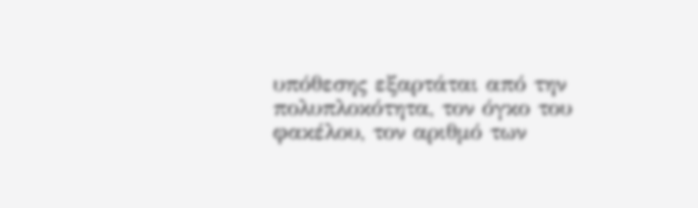υπόθεσης εξαρτάται από την πολυπλοκότητα, τον όγκο του φακέλου, τον αριθμό των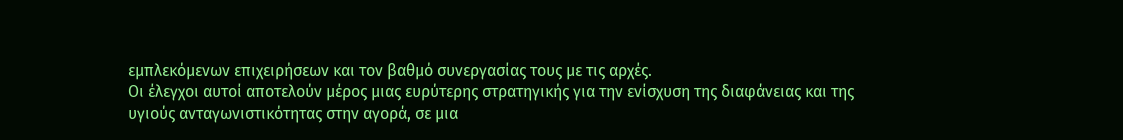εμπλεκόμενων επιχειρήσεων και τον βαθμό συνεργασίας τους με τις αρχές.
Οι έλεγχοι αυτοί αποτελούν μέρος μιας ευρύτερης στρατηγικής για την ενίσχυση της διαφάνειας και της υγιούς ανταγωνιστικότητας στην αγορά, σε μια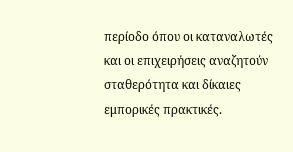περίοδο όπου οι καταναλωτές και οι επιχειρήσεις αναζητούν σταθερότητα και δίκαιες εμπορικές πρακτικές.